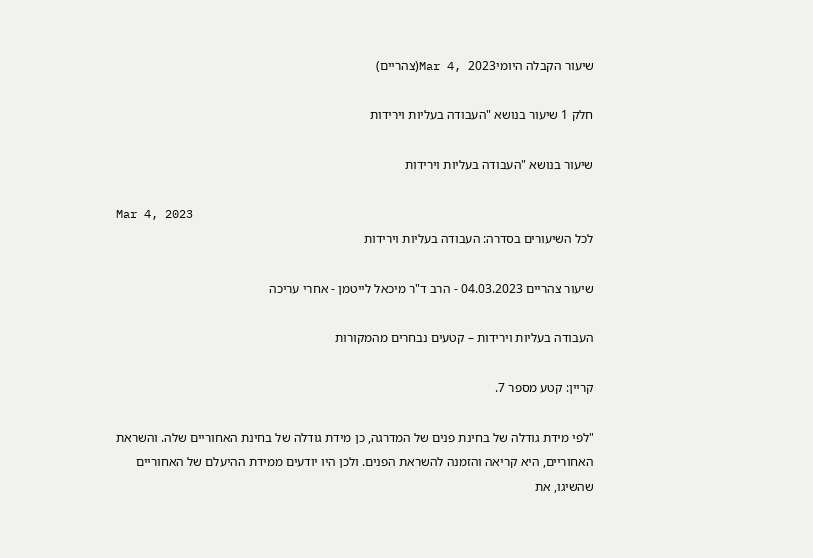שיעור הקבלה היומיMar 4, 2023(צהריים)

חלק 1 שיעור בנושא "העבודה בעליות וירידות

שיעור בנושא "העבודה בעליות וירידות

Mar 4, 2023
לכל השיעורים בסדרה: העבודה בעליות וירידות

שיעור צהריים 04.03.2023 - הרב ד"ר מיכאל לייטמן - אחרי עריכה

העבודה בעליות וירידות – קטעים נבחרים מהמקורות

קריין: קטע מספר 7.

"לפי מידת גודלה של בחינת פנים של המדרגה, כן מידת גודלה של בחינת האחוריים שלה. והשראת האחוריים, היא קריאה והזמנה להשראת הפנים. ולכן היו יודעים ממידת ההיעלם של האחוריים שהשיגו, את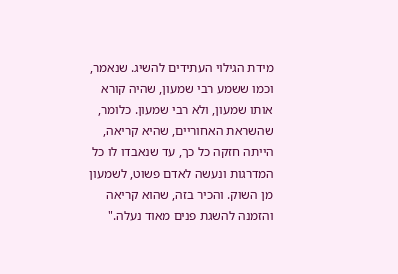מידת הגילוי העתידים להשיג. שנאמר, וכמו ששמע רבי שמעון, שהיה קורא אותו שמעון, ולא רבי שמעון. כלומר, שהשראת האחוריים, שהיא קריאה, הייתה חזקה כל כך, עד שנאבדו לו כל המדרגות ונעשה לאדם פשוט, לשמעון מן השוק. והכיר בזה, שהוא קריאה והזמנה להשגת פנים מאוד נעלה."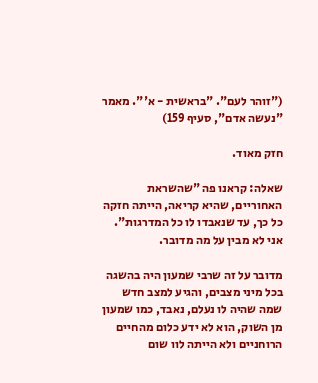("זוהר לעם". "בראשית - א'". מאמר "נעשה אדם", סעיף 159)

חזק מאוד.

שאלה: קראנו פה "שהשראת האחוריים, שהיא קריאה, הייתה חזקה כל כך, עד שנאבדו לו כל המדרגות". אני לא מבין על מה מדובר.

מדובר על זה שרבי שמעון היה בהשגה בכל מיני מצבים, והגיע למצב חדש שמה שהיה לו נעלם, נאבד, כמו שמעון מן השוק, הוא לא ידע כלום מהחיים הרוחניים ולא הייתה לוו שום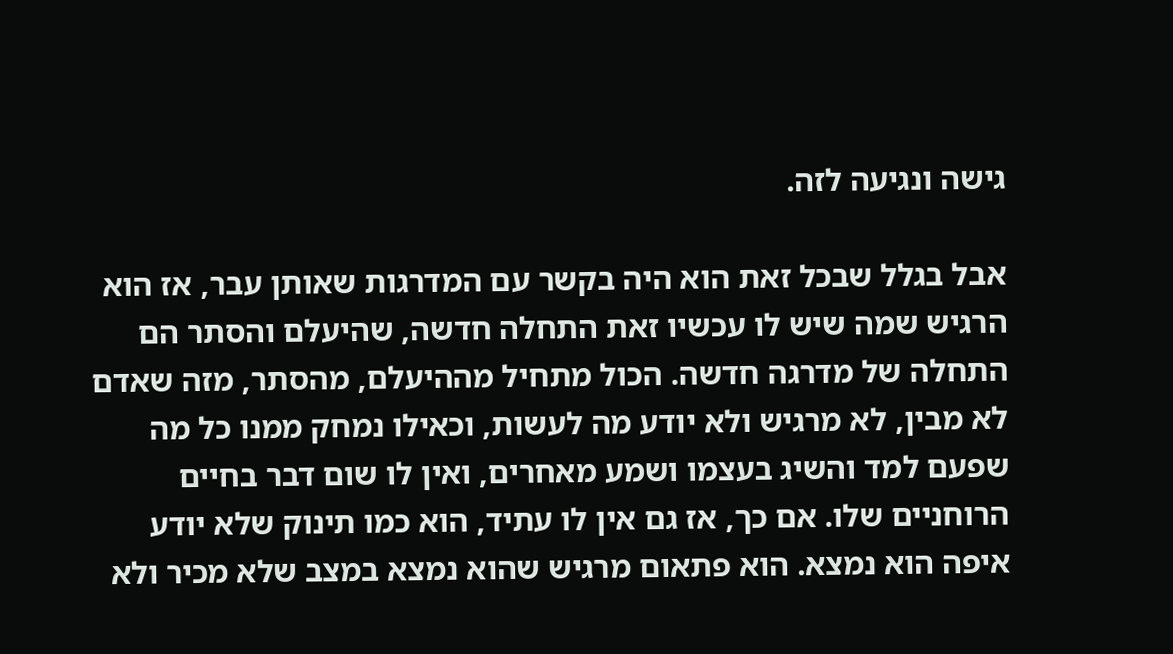גישה ונגיעה לזה.

אבל בגלל שבכל זאת הוא היה בקשר עם המדרגות שאותן עבר, אז הוא הרגיש שמה שיש לו עכשיו זאת התחלה חדשה, שהיעלם והסתר הם התחלה של מדרגה חדשה. הכול מתחיל מההיעלם, מהסתר, מזה שאדם לא מבין, לא מרגיש ולא יודע מה לעשות, וכאילו נמחק ממנו כל מה שפעם למד והשיג בעצמו ושמע מאחרים, ואין לו שום דבר בחיים הרוחניים שלו. אם כך, אז גם אין לו עתיד, הוא כמו תינוק שלא יודע איפה הוא נמצא. הוא פתאום מרגיש שהוא נמצא במצב שלא מכיר ולא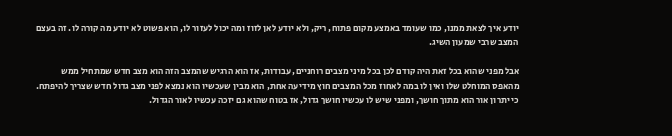יודע איך לצאת ממנו, כמו שעומד באמצע מקום פתוח, ריק, ולא יודע לאן לזוז ומה יכול לעזור לו, הוא פשוט לא יודע מה קורה לו. זה בעצם המצב שרבי שמעון השיג.

אבל מפני שהוא בכל זאת היה קודם לכן בכל מיני מצבים רוחניים, עבודות, אז הוא הרגיש שהמצב הזה הוא מצב חדש שמתחיל ממש מהאפס המוחלט שלו ואין לו במה לאחוז מכל המצבים חוץ מידיעה אחת, הוא מבין שעכשיו הוא נמצא לפני מצב גדול חדש שצריך להיפתח. כי יתרון אור הוא מתוך חושך, ומפני שיש לו עכשיו חושך גדול, אז בטוח שהוא גם יזכה עכשיו לאור הגדול.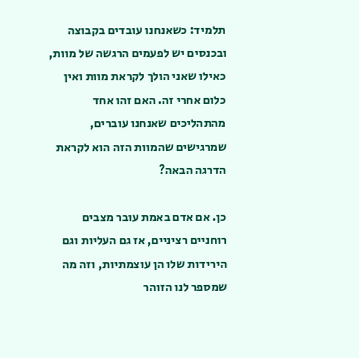תלמיד: כשאנחנו עובדים בקבוצה ובכנסים יש לפעמים הרגשה של מוות, כאילו שאני הולך לקראת מוות ואין כלום אחרי זה. האם זהו אחד מהתהליכים שאנחנו עוברים, שמרגישים שהמוות הזה הוא לקראת הדרגה הבאה?

כן. אם אדם באמת עובר מצבים רוחניים רציניים, אז גם העליות וגם הירידות שלו הן עוצמתיות, וזה מה שמספר לנו הזוהר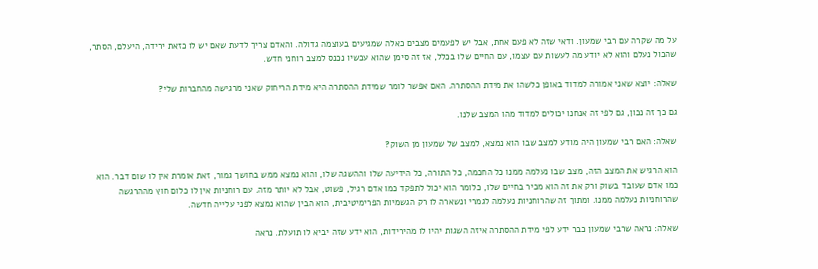על מה שקרה עם רבי שמעון. ודאי שזה לא פעם אחת, אבל יש לפעמים מצבים כאלה שמגיעים בעוצמה גדולה. והאדם צריך לדעת שאם יש לו כזאת ירידה, היעלם, הסתר, שהכול נעלם והוא לא יודע מה לעשות עם עצמו, עם החיים שלו בכלל, אז זה סימן שהוא עכשיו נכנס למצב רוחני חדש.

שאלה: יוצא שאני אמורה למדוד באופן כלשהו את מידת ההסתרה. האם אפשר לומר שמידת ההסתרה היא מידת הריחוק שאני מרגישה מהחברות שלי?

גם כך זה נכון, גם לפי זה אנחנו יכולים למדוד מהו המצב שלנו.

שאלה: האם רבי שמעון היה מודע למצב שבו הוא נמצא, למצב של שמעון מן השוק?

הוא הרגיש את המצב הזה, מצב שבו נעלמה ממנו כל החכמה, כל התורה, כל הידיעה שלו וההשגה שלו, והוא נמצא ממש בחושך גמור, זאת אומרת אין לו שום דבר. הוא כמו אדם שעובד בשוק ורק את זה הוא מכיר בחיים שלו, כלומר הוא יכול לתפקד כמו אדם רגיל, פשוט, אבל לא יותר מזה. עם רוחניות אין לו כלום חוץ מההרגשה שהרוחניות נעלמה ממנו. ומתוך זה שהרוחניות נעלמה לגמרי ונשארה לו רק הגשמיות הפרימיטיבית, הוא הבין שהוא נמצא לפני עלייה חדשה.

שאלה: נראה שרבי שמעון כבר ידע לפי מידת ההסתרה איזה השגות יהיו לו מהירידות, הוא ידע שזה יביא לו תועלת. נראה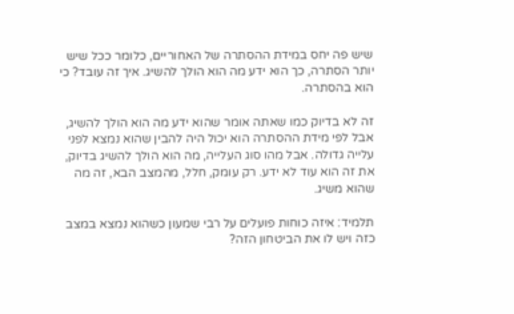שיש פה יחס במידת ההסתרה של האחוריים, כלומר ככל שיש יותר הסתרה, כך הוא ידע מה הוא הולך להשיג. איך זה עובד? כי הוא בהסתרה.

זה לא בדיוק כמו שאתה אומר שהוא ידע מה הוא הולך להשיג, אבל לפי מידת ההסתרה הוא יכול היה להבין שהוא נמצא לפני עלייה גדולה. אבל מהו סוג העלייה, מה הוא הולך להשיג בדיוק, את זה הוא עוד לא ידע. רק עומק, חלל, מהמצב הבא, זה מה שהוא משיג.

תלמיד: איזה כוחות פועלים על רבי שמעון כשהוא נמצא במצב כזה ויש לו את הביטחון הזה?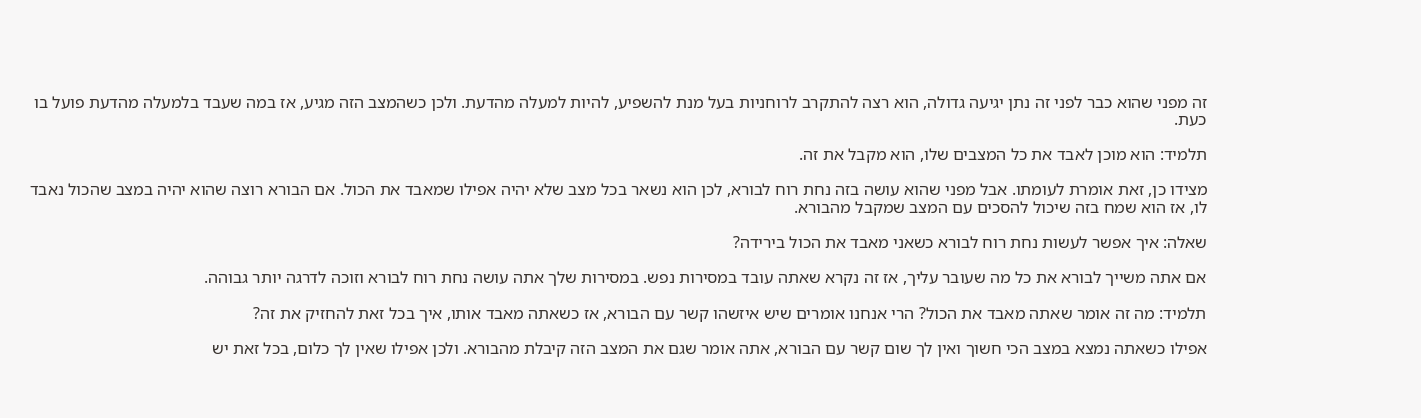זה מפני שהוא כבר לפני זה נתן יגיעה גדולה, הוא רצה להתקרב לרוחניות בעל מנת להשפיע, להיות למעלה מהדעת. ולכן כשהמצב הזה מגיע, אז במה שעבד בלמעלה מהדעת פועל בו כעת.

תלמיד: הוא מוכן לאבד את כל המצבים שלו, הוא מקבל את זה.

מצידו כן, זאת אומרת לעומתו. אבל מפני שהוא עושה בזה נחת רוח לבורא, לכן הוא נשאר בכל מצב שלא יהיה אפילו שמאבד את הכול. אם הבורא רוצה שהוא יהיה במצב שהכול נאבד לו, אז הוא שמח בזה שיכול להסכים עם המצב שמקבל מהבורא.

שאלה: איך אפשר לעשות נחת רוח לבורא כשאני מאבד את הכול בירידה?

אם אתה משייך לבורא את כל מה שעובר עליך, אז זה נקרא שאתה עובד במסירות נפש. במסירות שלך אתה עושה נחת רוח לבורא וזוכה לדרגה יותר גבוהה.

תלמיד: מה זה אומר שאתה מאבד את הכול? הרי אנחנו אומרים שיש איזשהו קשר עם הבורא, אז כשאתה מאבד אותו, איך בכל זאת להחזיק את זה?

אפילו כשאתה נמצא במצב הכי חשוך ואין לך שום קשר עם הבורא, אתה אומר שגם את המצב הזה קיבלת מהבורא. ולכן אפילו שאין לך כלום, בכל זאת יש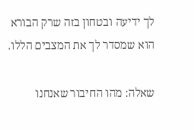לך ידיעה ובטחון בזה שרק הבורא הוא שמסדר לך את המצבים הללו.

שאלה: מהו החיבור שאנחנו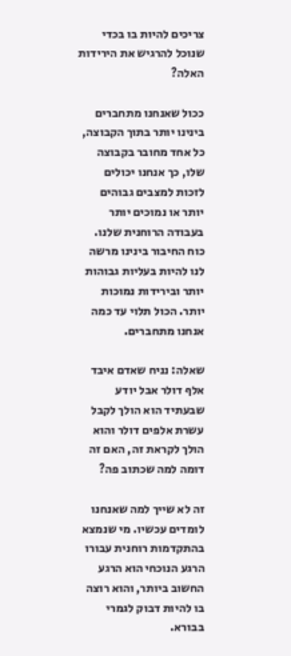צריכים להיות בו בכדי שנוכל להרגיש את הירידות האלה?

ככול שאנחנו מתחברים בינינו יותר בתוך הקבוצה, כל אחד מחובר בקבוצה שלו, כך אנחנו יכולים לזכות למצבים גבוהים יותר או נמוכים יותר בעבודה הרוחנית שלנו. כוח החיבור בינינו מרשה לנו להיות בעליות גבוהות יותר ובירידות נמוכות יותר. הכול תלוי עד כמה אנחנו מתחברים.

שאלה: נניח שאדם איבד אלף דולר אבל יודע שבעתיד הוא הולך לקבל עשרת אלפים דולר והוא הולך לקראת זה, האם זה דומה למה שכתוב פה?

זה לא שייך למה שאנחנו לומדים עכשיו. מי שנמצא בהתקדמות רוחנית עבורו הרגע הנוכחי הוא הרגע החשוב ביותר, והוא רוצה בו להיות דבוק לגמרי בבורא.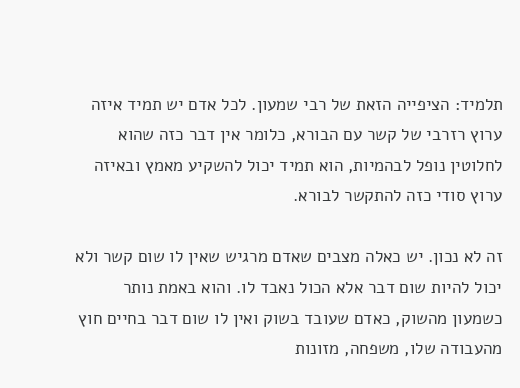תלמיד: הציפייה הזאת של רבי שמעון. לכל אדם יש תמיד איזה ערוץ רזרבי של קשר עם הבורא, כלומר אין דבר כזה שהוא לחלוטין נופל לבהמיות, הוא תמיד יכול להשקיע מאמץ ובאיזה ערוץ סודי כזה להתקשר לבורא.

זה לא נכון. יש כאלה מצבים שאדם מרגיש שאין לו שום קשר ולא יכול להיות שום דבר אלא הכול נאבד לו. והוא באמת נותר כשמעון מהשוק, כאדם שעובד בשוק ואין לו שום דבר בחיים חוץ מהעבודה שלו, משפחה, מזונות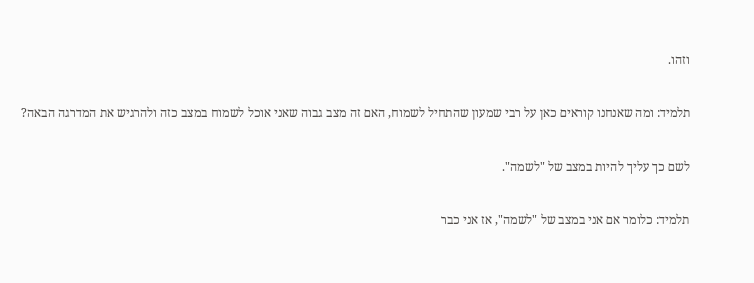וזהו.

תלמיד: ומה שאנחנו קוראים כאן על רבי שמעון שהתחיל לשמוח, האם זה מצב גבוה שאני אוכל לשמוח במצב כזה ולהרגיש את המדרגה הבאה?

לשם כך עליך להיות במצב של "לשמה".

תלמיד: כלומר אם אני במצב של "לשמה", אז אני כבר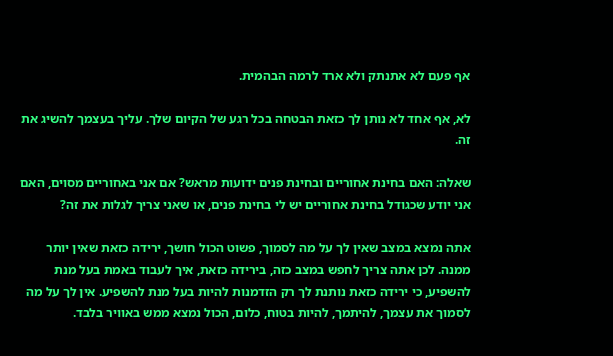אף פעם לא אתנתק ולא ארד לרמה הבהמית.

לא, אף אחד לא נותן לך כזאת הבטחה בכל רגע של הקיום שלך. עליך בעצמך להשיג את זה.

שאלה: האם בחינת אחוריים ובחינת פנים ידועות מראש? אם אני באחוריים מסוים, האם אני יודע שכגודל בחינת אחוריים יש לי בחינת פנים, או שאני צריך לגלות את זה?

אתה נמצא במצב שאין לך על מה לסמוך, פשוט הכול חושך, ירידה כזאת שאין יותר ממנה. לכן אתה צריך לחפש במצב כזה, בירידה כזאת, איך לעבוד באמת בעל מנת להשפיע, כי ירידה כזאת נותנת לך רק הזדמנות להיות בעל מנת להשפיע. אין לך על מה לסמוך את עצמך, להיתמך, להיות בטוח, כלום, הכול נמצא ממש באוויר בלבד.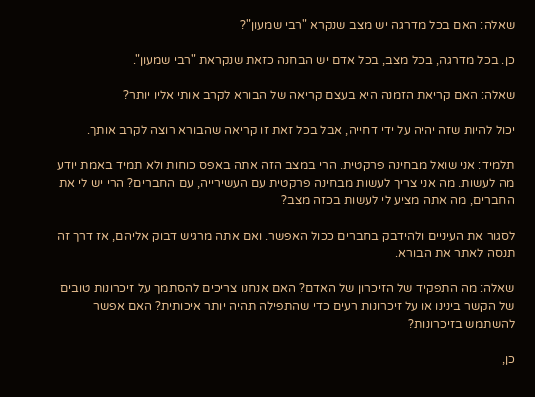שאלה: האם בכל מדרגה יש מצב שנקרא "רבי שמעון"?

כן. בכל מדרגה, בכל מצב, בכל אדם יש הבחנה כזאת שנקראת "רבי שמעון".

שאלה: האם קריאת הזמנה היא בעצם קריאה של הבורא לקרב אותי אליו יותר?

יכול להיות שזה יהיה על ידי דחייה, אבל בכל זאת זו קריאה שהבורא רוצה לקרב אותך.

תלמיד: אני שואל מבחינה פרקטית. הרי במצב הזה אתה באפס כוחות ולא תמיד באמת יודע מה לעשות. מה אני צריך לעשות מבחינה פרקטית עם העשירייה, עם החברים? הרי יש לי את החברים, מה אתה מציע לי לעשות בכזה מצב?

לסגור את העיניים ולהידבק בחברים ככול האפשר. ואם אתה מרגיש דבוק אליהם, אז דרך זה תנסה לאתר את הבורא.

שאלה: מה התפקיד של הזיכרון של האדם? האם אנחנו צריכים להסתמך על זיכרונות טובים של הקשר בינינו או על זיכרונות רעים כדי שהתפילה תהיה יותר איכותית? האם אפשר להשתמש בזיכרונות?

כן,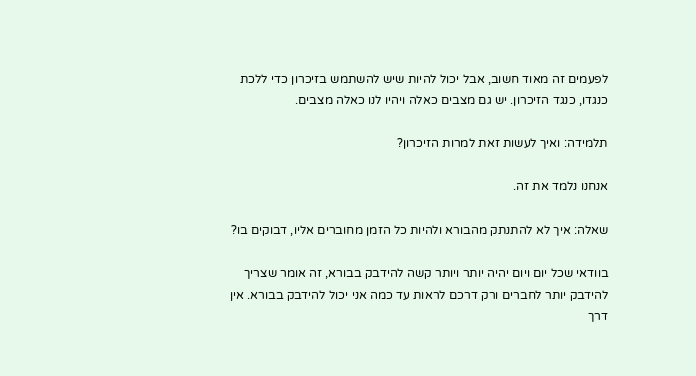לפעמים זה מאוד חשוב, אבל יכול להיות שיש להשתמש בזיכרון כדי ללכת כנגדו, כנגד הזיכרון. יש גם מצבים כאלה ויהיו לנו כאלה מצבים.

תלמידה: ואיך לעשות זאת למרות הזיכרון?

אנחנו נלמד את זה.

שאלה: איך לא להתנתק מהבורא ולהיות כל הזמן מחוברים אליו, דבוקים בו?

בוודאי שכל יום ויום יהיה יותר ויותר קשה להידבק בבורא, זה אומר שצריך להידבק יותר לחברים ורק דרכם לראות עד כמה אני יכול להידבק בבורא. אין דרך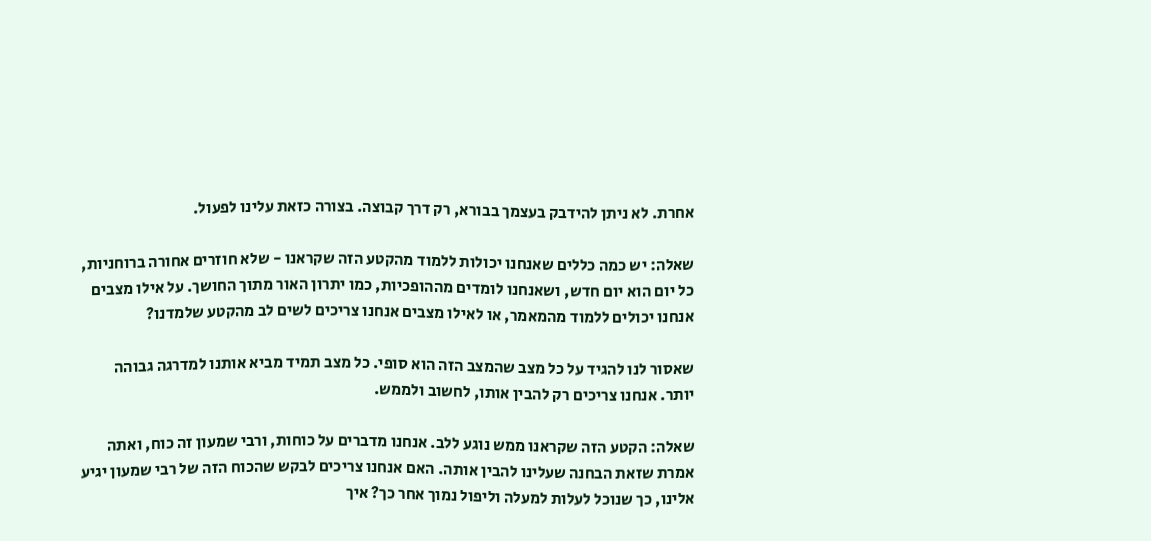אחרת. לא ניתן להידבק בעצמך בבורא, רק דרך קבוצה. בצורה כזאת עלינו לפעול.

שאלה: יש כמה כללים שאנחנו יכולות ללמוד מהקטע הזה שקראנו - שלא חוזרים אחורה ברוחניות, כל יום הוא יום חדש, ושאנחנו לומדים מההופכיות, כמו יתרון האור מתוך החושך. על אילו מצבים אנחנו יכולים ללמוד מהמאמר, או לאילו מצבים אנחנו צריכים לשים לב מהקטע שלמדנו?

שאסור לנו להגיד על כל מצב שהמצב הזה הוא סופי. כל מצב תמיד מביא אותנו למדרגה גבוהה יותר. אנחנו צריכים רק להבין אותו, לחשוב ולממש.

שאלה: הקטע הזה שקראנו ממש נוגע ללב. אנחנו מדברים על כוחות, ורבי שמעון זה כוח, ואתה אמרת שזאת הבחנה שעלינו להבין אותה. האם אנחנו צריכים לבקש שהכוח הזה של רבי שמעון יגיע אלינו, כך שנוכל לעלות למעלה וליפול נמוך אחר כך? איך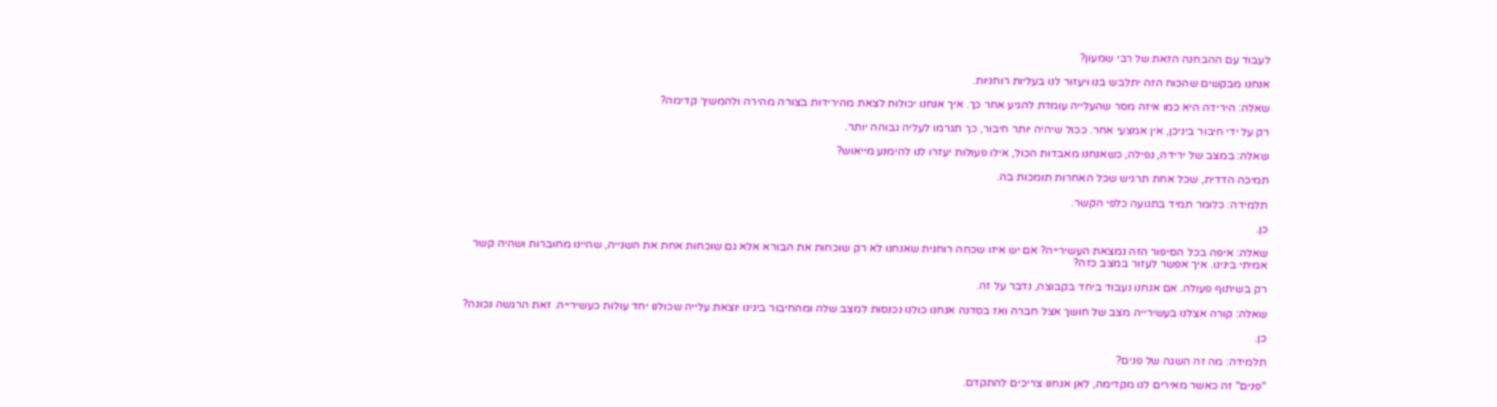לעבוד עם ההבחנה הזאת של רבי שמעון?

אנחנו מבקשים שהכוח הזה יתלבש בנו ויעזור לנו בעליות רוחניות.

שאלה: הירידה היא כמו איזה מסר שהעלייה עומדת להגיע אחר כך. איך אנחנו יכולות לצאת מהירידות בצורה מהירה ולהמשיך קדימה?

רק על ידי חיבור ביניכן, אין אמצעי אחר. ככול שיהיה יותר חיבור, כך תגרמו לעליה גבוהה יותר.

שאלה: במצב של ירידה, נפילה, כשאנחנו מאבדות הכול, אילו פעולות יעזרו לנו להימנע מייאוש?

תמיכה הדדית, שכל אחת תרגיש שכל האחרות תומכות בה.

תלמידה: כלומר תמיד בתנועה כלפי הקשר.

כן.

שאלה: איפה בכל הסיפור הזה נמצאת העשירייה? אם יש איזו שכחה רוחנית שאנחנו לא רק שוכחות את הבורא אלא גם שוכחות אחת את השנייה, שהיינו מחוברות ושהיה קשר אמיתי בינינו. איך אפשר לעזור במצב כזה?

רק בשיתוף פעולה. אם אנחנו נעבוד ביחד בקבוצה, נדבר על זה.

שאלה: קורה אצלנו בעשירייה מצב של חושך אצל חברה ואז בסדנה אנחנו כולנו נכנסות למצב שלה ומהחיבור בינינו יוצאת עלייה שכולנו יחד עולות כעשירייה. זאת הרגשה נכונה?

כן.

תלמידה: מה זה השגה של פנים?

"פנים" זה כאשר מאירים לנו מקדימה, לאן אנחנו צריכים להתקדם.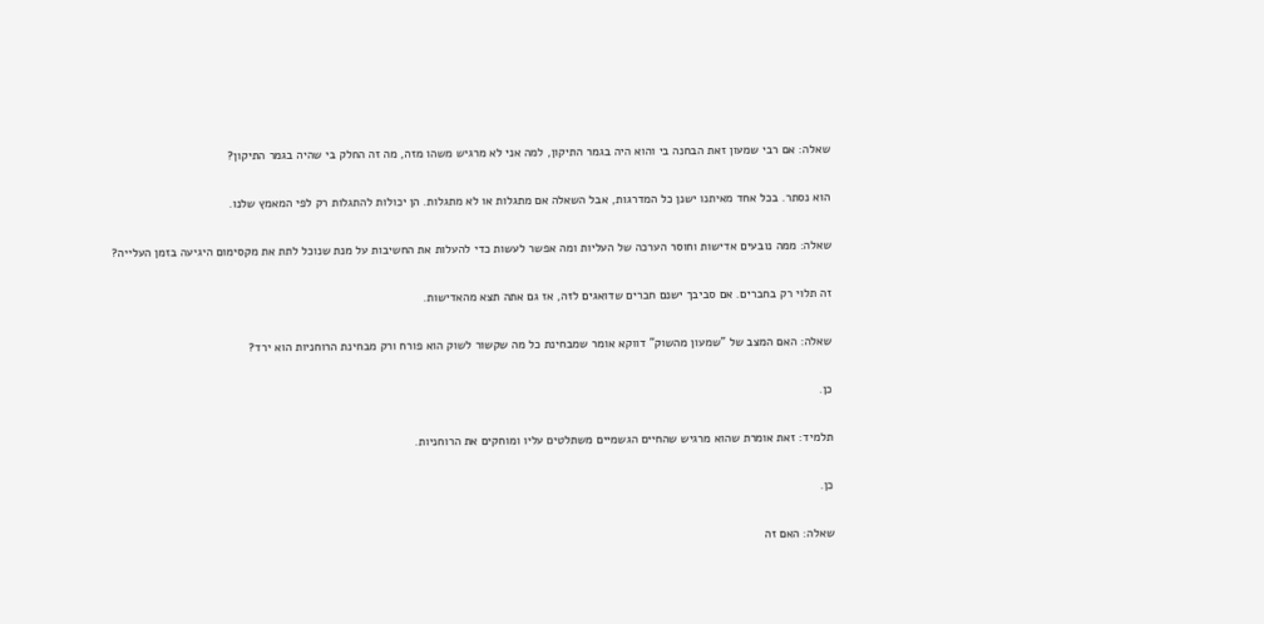שאלה: אם רבי שמעון זאת הבחנה בי והוא היה בגמר התיקון, למה אני לא מרגיש משהו מזה, מה זה החלק בי שהיה בגמר התיקון?

הוא נסתר. בכל אחד מאיתנו ישנן כל המדרגות, אבל השאלה אם מתגלות או לא מתגלות. הן יכולות להתגלות רק לפי המאמץ שלנו.

שאלה: ממה נובעים אדישות וחוסר הערכה של העליות ומה אפשר לעשות כדי להעלות את החשיבות על מנת שנוכל לתת את מקסימום היגיעה בזמן העלייה?

זה תלוי רק בחברים. אם סביבך ישנם חברים שדואגים לזה, אז גם אתה תצא מהאדישות.

שאלה: האם המצב של "שמעון מהשוק" דווקא אומר שמבחינת כל מה שקשור לשוק הוא פורח ורק מבחינת הרוחניות הוא ירד?

כן.

תלמיד: זאת אומרת שהוא מרגיש שהחיים הגשמיים משתלטים עליו ומוחקים את הרוחניות.

כן.

שאלה: האם זה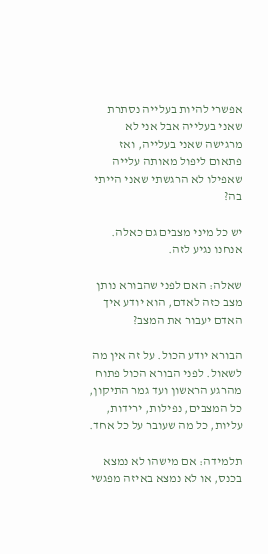אפשרי להיות בעלייה נסתרת שאני בעלייה אבל אני לא מרגישה שאני בעלייה, ואז פתאום ליפול מאותה עלייה שאפילו לא הרגשתי שאני הייתי בה?

יש כל מיני מצבים גם כאלה. אנחנו נגיע לזה.

שאלה: האם לפני שהבורא נותן מצב כזה לאדם, הוא יודע איך האדם יעבור את המצב?

הבורא יודע הכול. על זה אין מה לשאול. לפני הבורא הכול פתוח מהרגע הראשון ועד גמר התיקון, כל המצבים, נפילות, ירידות, עליות, כל מה שעובר על כל אחד.

תלמידה: אם מישהו לא נמצא בכנס, או לא נמצא באיזה מפגשי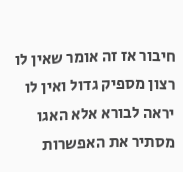חיבור אז זה אומר שאין לו רצון מספיק גדול ואין לו יראה לבורא אלא האגו מסתיר את האפשרות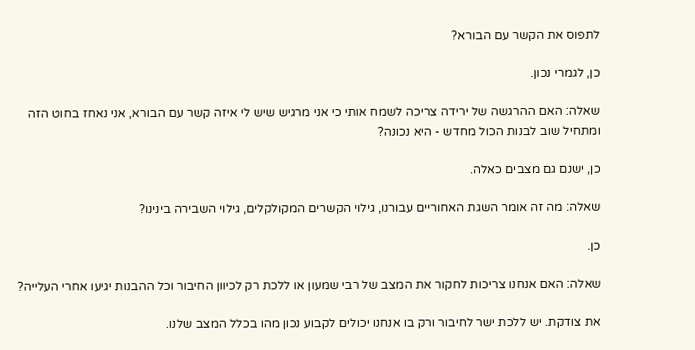לתפוס את הקשר עם הבורא?

כן, לגמרי נכון.

שאלה: האם ההרגשה של ירידה צריכה לשמח אותי כי אני מרגיש שיש לי איזה קשר עם הבורא, אני נאחז בחוט הזה ומתחיל שוב לבנות הכול מחדש - היא נכונה?

כן, ישנם גם מצבים כאלה.

שאלה: מה זה אומר השגת האחוריים עבורנו, גילוי הקשרים המקולקלים, גילוי השבירה בינינו?

כן.

שאלה: האם אנחנו צריכות לחקור את המצב של רבי שמעון או ללכת רק לכיוון החיבור וכל ההבנות יגיעו אחרי העלייה?

את צודקת. יש ללכת ישר לחיבור ורק בו אנחנו יכולים לקבוע נכון מהו בכלל המצב שלנו.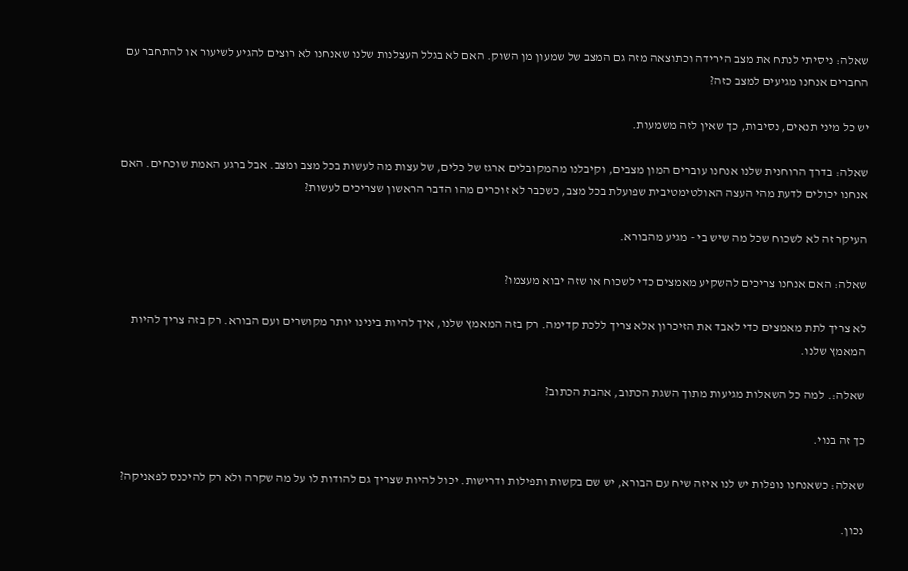שאלה: ניסיתי לנתח את מצב הירידה וכתוצאה מזה גם המצב של שמעון מן השוק. האם לא בגלל העצלנות שלנו שאנחנו לא רוצים להגיע לשיעור או להתחבר עם החברים אנחנו מגיעים למצב כזה?

יש כל מיני תנאים, נסיבות, כך שאין לזה משמעות.

שאלה: בדרך הרוחנית שלנו אנחנו עוברים המון מצבים, וקיבלנו מהמקובלים ארגז של כלים, של עצות מה לעשות בכל מצב ומצב. אבל ברגע האמת שוכחים. האם אנחנו יכולים לדעת מהי העצה האולטימטיבית שפועלת בכל מצב, כשכבר לא זוכרים מהו הדבר הראשון שצריכים לעשות?

העיקר זה לא לשכוח שכל מה שיש בי - מגיע מהבורא.

שאלה: האם אנחנו צריכים להשקיע מאמצים כדי לשכוח או שזה יבוא מעצמו?

לא צריך לתת מאמצים כדי לאבד את הזיכרון אלא צריך ללכת קדימה. רק בזה המאמץ שלנו, איך להיות בינינו יותר מקושרים ועם הבורא. רק בזה צריך להיות המאמץ שלנו.

שאלה:. למה כל השאלות מגיעות מתוך השגת הכתוב, אהבת הכתוב?

כך זה בנוי.

שאלה: כשאנחנו נופלות יש לנו איזה שיח עם הבורא, יש שם בקשות ותפילות ודרישות. יכול להיות שצריך גם להודות לו על מה שקרה ולא רק להיכנס לפאניקה?

נכון.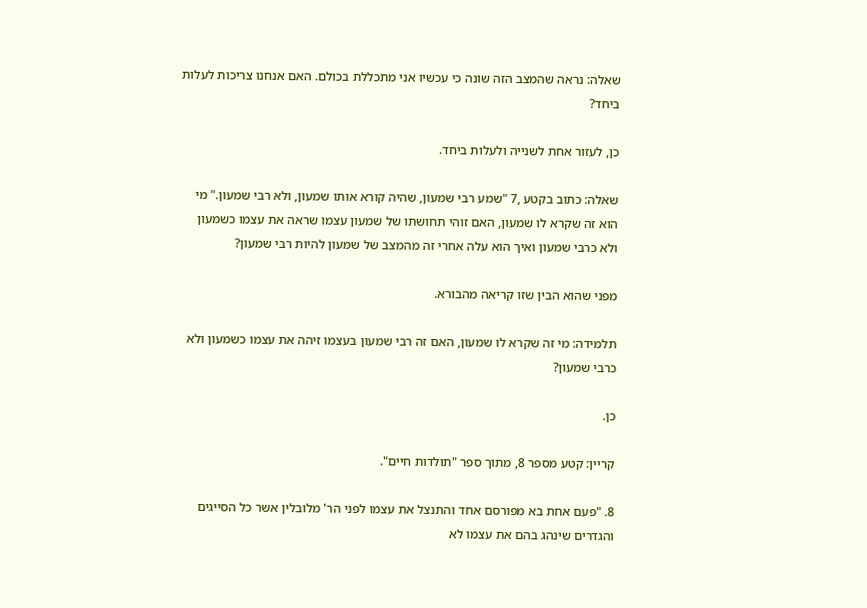שאלה: נראה שהמצב הזה שונה כי עכשיו אני מתכללת בכולם. האם אנחנו צריכות לעלות ביחד?

כן, לעזור אחת לשנייה ולעלות ביחד.

שאלה: כתוב בקטע ,7 "שמע רבי שמעון, שהיה קורא אותו שמעון, ולא רבי שמעון." מי הוא זה שקרא לו שמעון, האם זוהי תחושתו של שמעון עצמו שראה את עצמו כשמעון ולא כרבי שמעון ואיך הוא עלה אחרי זה מהמצב של שמעון להיות רבי שמעון?

מפני שהוא הבין שזו קריאה מהבורא.

תלמידה: מי זה שקרא לו שמעון, האם זה רבי שמעון בעצמו זיהה את עצמו כשמעון ולא כרבי שמעון?

כן.

קריין: קטע מספר 8, מתוך ספר "תולדות חיים".

8. "פעם אחת בא מפורסם אחד והתנצל את עצמו לפני הר' מלובלין אשר כל הסייגים והגדרים שינהג בהם את עצמו לא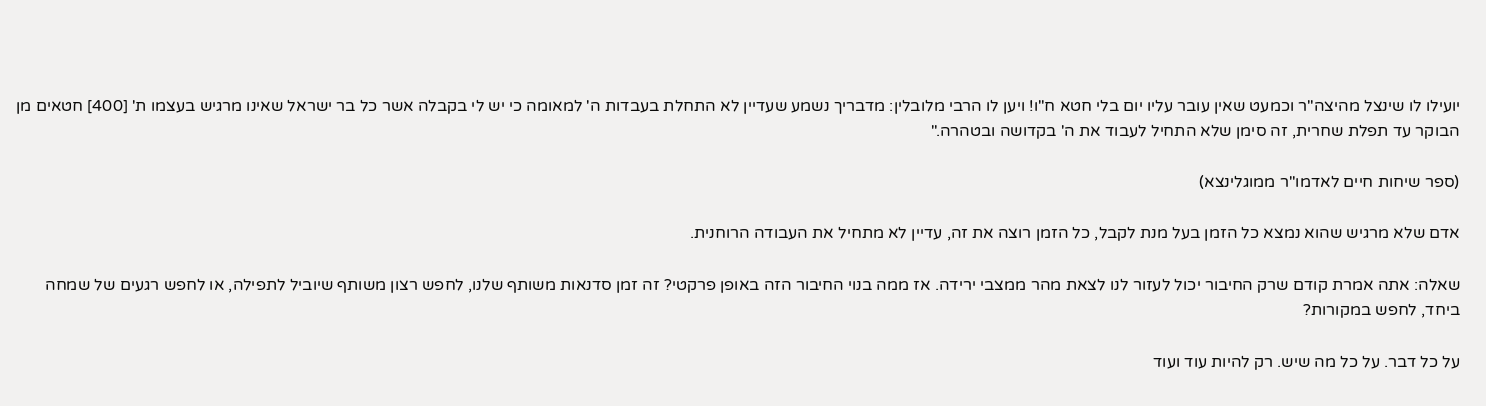יועילו לו שינצל מהיצה"ר וכמעט שאין עובר עליו יום בלי חטא ח"ו! ויען לו הרבי מלובלין: מדבריך נשמע שעדיין לא התחלת בעבדות ה' למאומה כי יש לי בקבלה אשר כל בר ישראל שאינו מרגיש בעצמו ת' [400] חטאים מן הבוקר עד תפלת שחרית, זה סימן שלא התחיל לעבוד את ה' בקדושה ובטהרה."

(ספר שיחות חיים לאדמו"ר ממוגלינצא)

אדם שלא מרגיש שהוא נמצא כל הזמן בעל מנת לקבל, כל הזמן רוצה את זה, עדיין לא מתחיל את העבודה הרוחנית.

שאלה: אתה אמרת קודם שרק החיבור יכול לעזור לנו לצאת מהר ממצבי ירידה. אז ממה בנוי החיבור הזה באופן פרקטי? זה זמן סדנאות משותף שלנו, לחפש רצון משותף שיוביל לתפילה, או לחפש רגעים של שמחה ביחד, לחפש במקורות?

על כל דבר. על כל מה שיש. רק להיות עוד ועוד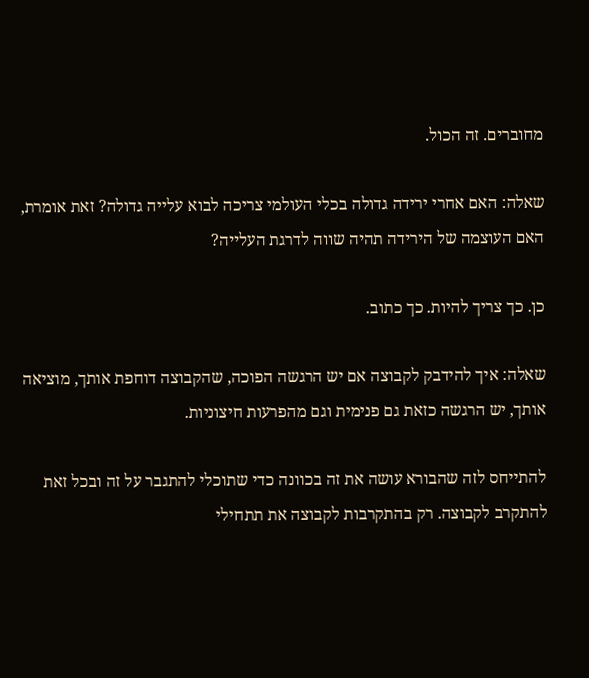מחוברים. זה הכול.

שאלה: האם אחרי ירידה גדולה בכלי העולמי צריכה לבוא עלייה גדולה? זאת אומרת, האם העוצמה של הירידה תהיה שווה לדרגת העלייה?

כן. כך צריך להיות. כך כתוב.

שאלה: איך להידבק לקבוצה אם יש הרגשה הפוכה, שהקבוצה דוחפת אותך, מוציאה אותך, יש הרגשה כזאת גם פנימית וגם מהפרעות חיצוניות.

להתייחס לזה שהבורא עושה את זה בכוונה כדי שתוכלי להתגבר על זה ובכל זאת להתקרב לקבוצה. רק בהתקרבות לקבוצה את תתחילי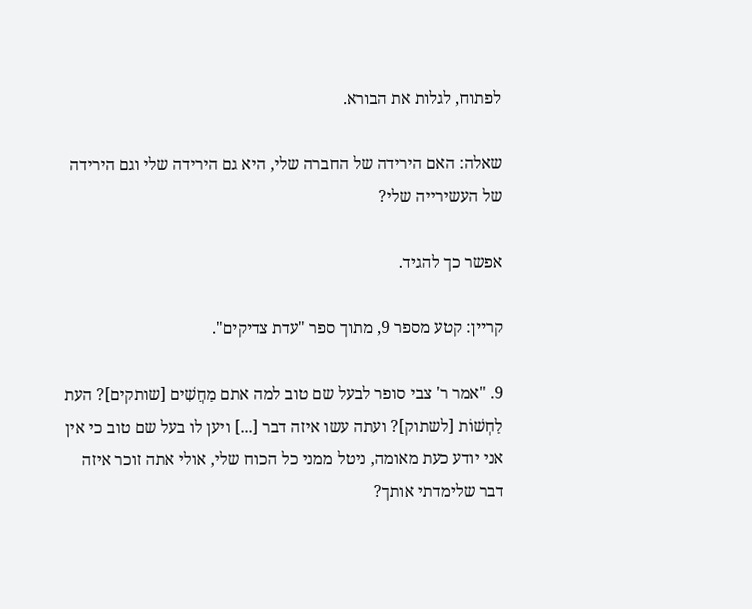לפתוח, לגלות את הבורא.

שאלה: האם הירידה של החברה שלי, היא גם הירידה שלי וגם הירידה של העשירייה שלי?

אפשר כך להגיד.

קריין: קטע מספר 9, מתוך ספר "עדת צדיקים".

9. "אמר ר' צבי סופר לבעל שם טוב למה אתם מַחֲשִׁים [שותקים]? העת לַחְשׁוֹת [לשתוק]? ועתה עשו איזה דבר [...] ויען לו בעל שם טוב כי אין אני יודע כעת מאומה, ניטל ממני כל הכוח שלי, אולי אתה זוכר איזה דבר שלימדתי אותך?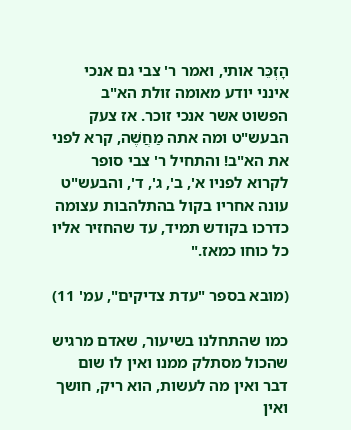הָזְכֵּר אותי, ואמר ר' צבי גם אנכי אינני יודע מאומה זולת הא"ב הפשוט אשר אנכי זוכר. אז צעק הבעש"ט ומה אתה מַחֲשֶׁה, קרא לפני את הא"ב! והתחיל ר' צבי סופר לקרוא לפניו א', ב', ג', ד', והבעש"ט עונה אחריו בקול בהתלהבות עצומה כדרכו בקודש תמיד, עד שהחזיר אליו כל כוחו כמאז."

(מובא בספר "עדת צדיקים", עמ' 11)

כמו שהתחלנו בשיעור, שאדם מרגיש שהכול מסתלק ממנו ואין לו שום דבר ואין מה לעשות, הוא ריק, חושך ואין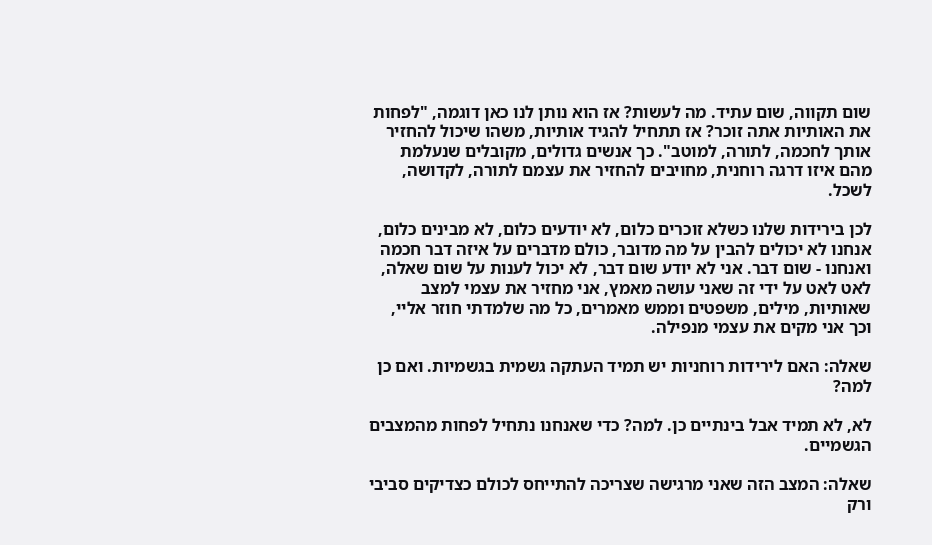שום תקווה, שום עתיד. מה לעשות? אז הוא נותן לנו כאן דוגמה, "לפחות את האותיות אתה זוכר? אז תתחיל להגיד אותיות, משהו שיכול להחזיר אותך לחכמה, לתורה, למוטב". כך אנשים גדולים, מקובלים שנעלמת מהם איזו דרגה רוחנית, מחויבים להחזיר את עצמם לתורה, לקדושה, לשכל.

לכן בירידות שלנו כשלא זוכרים כלום, לא יודעים כלום, לא מבינים כלום, אנחנו לא יכולים להבין על מה מדובר, כולם מדברים על איזה דבר חכמה ואנחנו - שום דבר. אני לא יודע שום דבר, לא יכול לענות על שום שאלה, לאט לאט על ידי זה שאני עושה מאמץ, אני מחזיר את עצמי למצב שאותיות, מילים, משפטים וממש מאמרים, כל מה שלמדתי חוזר אליי, וכך אני מקים את עצמי מנפילה.

שאלה: האם לירידות רוחניות יש תמיד העתקה גשמית בגשמיות. ואם כן למה?

לא, לא תמיד אבל בינתיים כן. למה? כדי שאנחנו נתחיל לפחות מהמצבים הגשמיים.

שאלה: המצב הזה שאני מרגישה שצריכה להתייחס לכולם כצדיקים סביבי ורק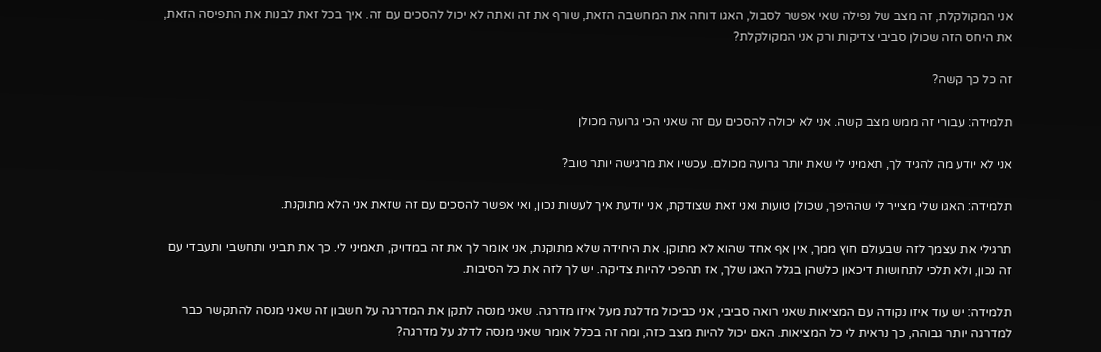אני המקולקלת, זה מצב של נפילה שאי אפשר לסבול, האגו דוחה את המחשבה הזאת, שורף את זה ואתה לא יכול להסכים עם זה. איך בכל זאת לבנות את התפיסה הזאת, את היחס הזה שכולן סביבי צדיקות ורק אני המקולקלת?

זה כל כך קשה?

תלמידה: עבורי זה ממש מצב קשה. אני לא יכולה להסכים עם זה שאני הכי גרועה מכולן

אני לא יודע מה להגיד לך, תאמיני לי שאת יותר גרועה מכולם. עכשיו את מרגישה יותר טוב?

תלמידה: האגו שלי מצייר לי שההיפך, שכולן טועות ואני זאת שצודקת, אני יודעת איך לעשות נכון, ואי אפשר להסכים עם זה שזאת אני הלא מתוקנת.

תרגילי את עצמך לזה שבעולם חוץ ממך, אין אף אחד שהוא לא מתוקן. את היחידה שלא מתוקנת, אני אומר לך את זה במדויק, תאמיני לי. כך את תביני ותחשבי ותעבדי עם זה נכון, ולא תלכי לתחושות דיכאון כלשהן בגלל האגו שלך, אז תהפכי להיות צדיקה. יש לך לזה את כל הסיבות.

תלמידה: יש עוד איזו נקודה עם המציאות שאני רואה סביבי, אני כביכול מדלגת מעל איזו מדרגה. שאני מנסה לתקן את המדרגה על חשבון זה שאני מנסה להתקשר כבר למדרגה יותר גבוהה, כך נראית לי כל המציאות. האם יכול להיות מצב כזה, ומה זה בכלל אומר שאני מנסה לדלג על מדרגה?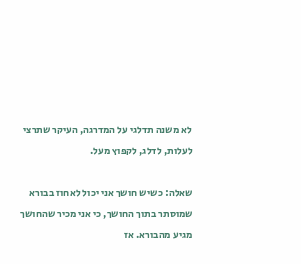לא משנה תדלגי על המדרגה, העיקר שתרצי לעלות, לדלג, לקפוץ מעל.

שאלה: כשיש חושך אני יכול לאחוז בבורא שמוסתר בתוך החושך, כי אני מכיר שהחושך מגיע מהבורא. אז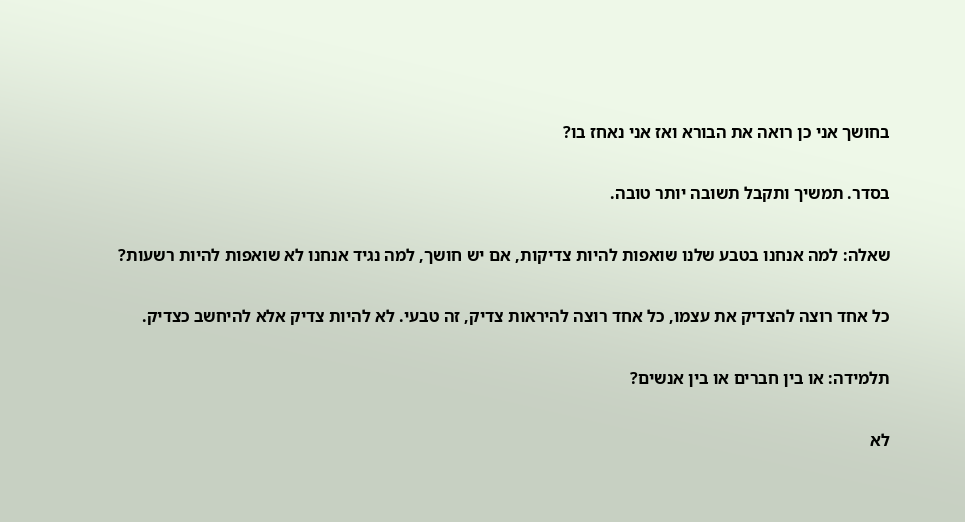בחושך אני כן רואה את הבורא ואז אני נאחז בו?

בסדר. תמשיך ותקבל תשובה יותר טובה.

שאלה: למה אנחנו בטבע שלנו שואפות להיות צדיקות, אם יש חושך, למה נגיד אנחנו לא שואפות להיות רשעות?

כל אחד רוצה להצדיק את עצמו, כל אחד רוצה להיראות צדיק, זה טבעי. לא להיות צדיק אלא להיחשב כצדיק.

תלמידה: או בין חברים או בין אנשים?

לא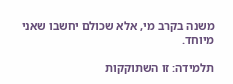משנה בקרב מי, אלא שכולם יחשבו שאני מיוחד.

תלמידה: זו השתוקקות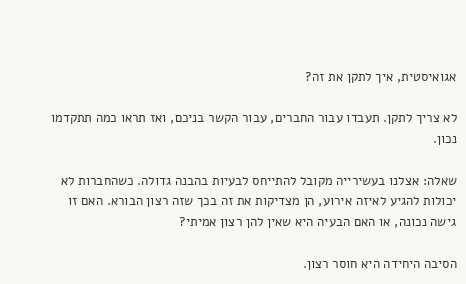אגואיסטית, איך לתקן את זה?

לא צריך לתקן. תעבדו עבור החברים, עבור הקשר בניכם, ואז תראו כמה תתקדמו נכון.

שאלה: אצלנו בעשירייה מקובל להתייחס לבעיות בהבנה גדולה. כשהחברות לא יכולות להגיע לאיזה אירוע, הן מצדיקות את זה בכך שזה רצון הבורא. האם זו גישה נכונה, או האם הבעיה היא שאין להן רצון אמיתי?

הסיבה היחידה היא חוסר רצון.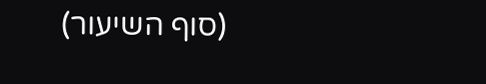(סוף השיעור)